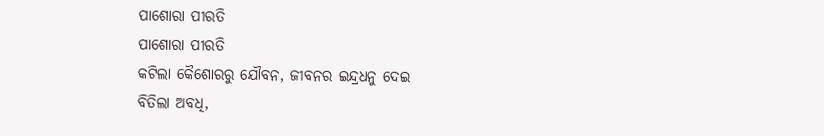ପାଶୋରା ପୀରତି
ପାଶୋରା ପୀରତି
କଟିଲା କୈଶୋରରୁ ଯୌବନ, ଜୀବନର ଇନ୍ଦ୍ରଧନୁ ଦେଇ
ବିତିଲା ଅବଧି,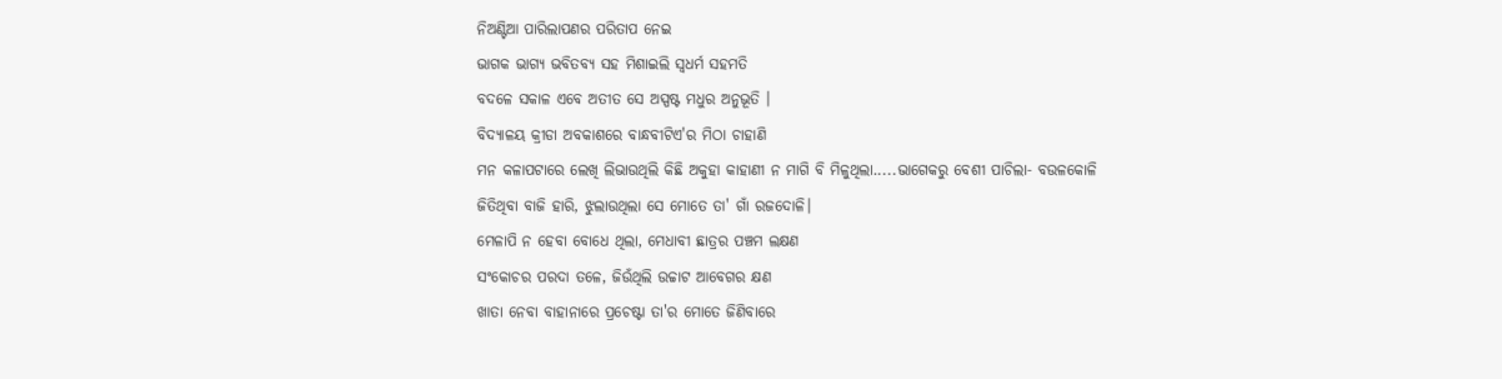ନିଅଣ୍ଟିଆ ପାରିଲାପଣର ପରିତାପ ନେଇ
ଭାଗକ ଭାଗ୍ୟ ଭବିତବ୍ୟ ସହ ମିଶାଇଲି ସ୍ବଧର୍ମ ସହମତି
ବଦଳେ ସକାଳ ଏବେ ଅତୀତ ସେ ଅସ୍ପଷ୍ଟ ମଧୁର ଅନୁଭୂତି ।
ବିଦ୍ଯାଳୟ କ୍ରୀଡା ଅବକାଶରେ ବାନ୍ଧବୀଟିଏ'ର ମିଠା ଚାହାଣି
ମନ କଳାପଟାରେ ଲେଖି ଲିଭାଉଥିଲି କିଛି ଅକୁହା କାହାଣୀ ନ ମାଗି ବି ମିଳୁଥିଲା.....ଭାଗେକରୁ ବେଶୀ ପାଚିଲା- ବଉଳକୋଳି
ଜିତିଥିବା ବାଜି ହାରି, ଝୁଲାଉଥିଲା ସେ ମୋତେ ତା' ଗାଁ ରଜଦୋଳି।
ମେଳାପି ନ ହେବା ବୋଧେ ଥିଲା, ମେଧାବୀ ଛାତ୍ରର ପଞ୍ଚମ ଲକ୍ଷଣ
ସଂକୋଚର ପରଦା ତଳେ, ଜିଉଁଥିଲି ଉଚ୍ଚାଟ ଆବେଗର କ୍ଷଣ
ଖାତା ନେବା ବାହାନାରେ ପ୍ରଚେଷ୍ଟା ତା'ର ମୋତେ ଜିଣିବାରେ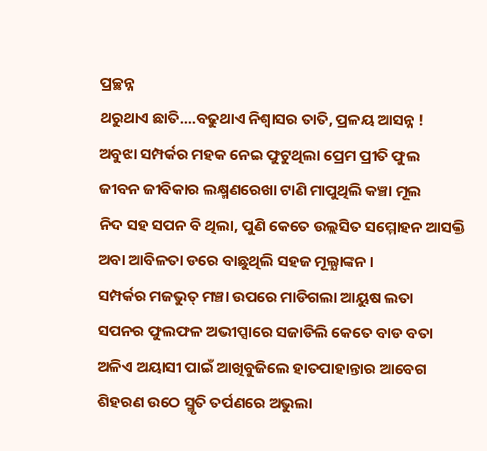ପ୍ରଚ୍ଛନ୍ନ
ଥରୁଥାଏ ଛାତି....ବଢୁଥାଏ ନିଶ୍ବାସର ତାତି, ପ୍ରଳୟ ଆସନ୍ନ !
ଅବୁଝା ସମ୍ପର୍କର ମହକ ନେଇ ଫୁଟୁଥିଲା ପ୍ରେମ ପ୍ରୀତି ଫୁଲ
ଜୀବନ ଜୀବିକାର ଲକ୍ଷ୍ମଣରେଖା ଟାଣି ମାପୁଥିଲି କଞ୍ଚା ମୂଲ
ନିଦ ସହ ସପନ ବି ଥିଲା, ପୁଣି କେତେ ଉଲ୍ଲସିତ ସମ୍ମୋହନ ଆସକ୍ତି ଅବା ଆବିଳତା ଡରେ ବାଛୁଥିଲି ସହଜ ମୂଲ୍ଯାଙ୍କନ ।
ସମ୍ପର୍କର ମଜଭୁତ୍ ମଞ୍ଚା ଉପରେ ମାଡିଗଲା ଆୟୁଷ ଲତା
ସପନର ଫୁଲଫଳ ଅଭୀପ୍ସାରେ ସଜାଡିଲି କେତେ ବାଡ ବତା
ଅଳିଏ ଅୟାସୀ ପାଇଁ ଆଖିବୁଜିଲେ ହାତପାହାନ୍ତାର ଆବେଗ
ଶିହରଣ ଉଠେ ସ୍ମୃତି ତର୍ପଣରେ ଅଭୁଲା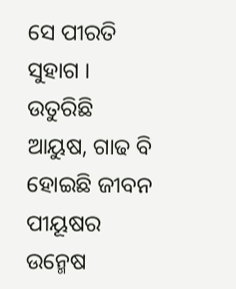ସେ ପୀରତି ସୁହାଗ ।
ଉତୁରିଛି ଆୟୁଷ, ଗାଢ ବି ହୋଇଛି ଜୀବନ ପୀୟୂଷର ଉନ୍ମେଷ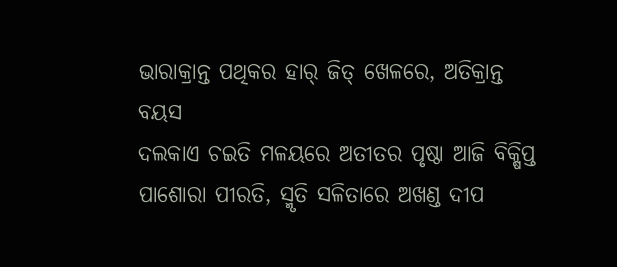ଭାରାକ୍ରାନ୍ତ ପଥିକର ହାର୍ ଜିତ୍ ଖେଳରେ, ଅତିକ୍ରାନ୍ତ ବୟସ
ଦଲକାଏ ଚଇତି ମଳୟରେ ଅତୀତର ପୃଷ୍ଠା ଆଜି ବିକ୍ଷିପ୍ତ
ପାଶୋରା ପୀରତି, ସ୍ମୃତି ସଳିତାରେ ଅଖଣ୍ଡ ଦୀପ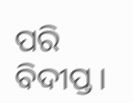ପରି ବିଦୀପ୍ତ ।